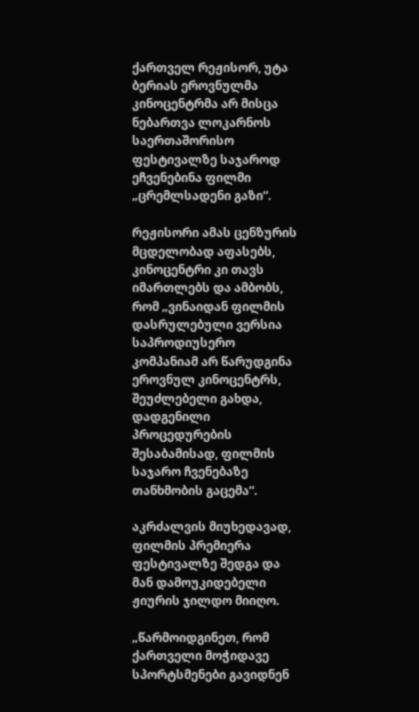ქართველ რეჟისორ, უტა ბერიას ეროვნულმა კინოცენტრმა არ მისცა ნებართვა ლოკარნოს საერთაშორისო ფესტივალზე საჯაროდ ეჩვენებინა ფილმი „ცრემლსადენი გაზი“.

რეჟისორი ამას ცენზურის მცდელობად აფასებს, კინოცენტრი კი თავს იმართლებს და ამბობს, რომ „ვინაიდან ფილმის დასრულებული ვერსია საპროდიუსერო კომპანიამ არ წარუდგინა ეროვნულ კინოცენტრს, შეუძლებელი გახდა, დადგენილი პროცედურების შესაბამისად, ფილმის საჯარო ჩვენებაზე თანხმობის გაცემა“.

აკრძალვის მიუხედავად, ფილმის პრემიერა ფესტივალზე შედგა და მან დამოუკიდებელი ჟიურის ჯილდო მიიღო.

„წარმოიდგინეთ, რომ ქართველი მოჭიდავე სპორტსმენები გავიდნენ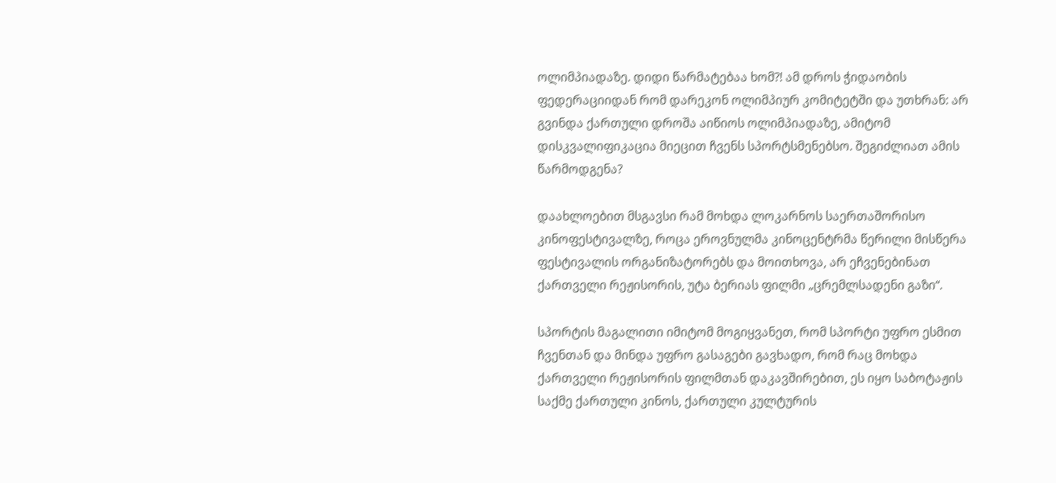ოლიმპიადაზე. დიდი წარმატებაა ხომ?! ამ დროს ჭიდაობის ფედერაციიდან რომ დარეკონ ოლიმპიურ კომიტეტში და უთხრან: არ გვინდა ქართული დროშა აიწიოს ოლიმპიადაზე, ამიტომ დისკვალიფიკაცია მიეცით ჩვენს სპორტსმენებსო. შეგიძლიათ ამის წარმოდგენა?

დაახლოებით მსგავსი რამ მოხდა ლოკარნოს საერთაშორისო კინოფესტივალზე, როცა ეროვნულმა კინოცენტრმა წერილი მისწერა ფესტივალის ორგანიზატორებს და მოითხოვა, არ ეჩვენებინათ ქართველი რეჟისორის, უტა ბერიას ფილმი „ცრემლსადენი გაზი“.

სპორტის მაგალითი იმიტომ მოგიყვანეთ, რომ სპორტი უფრო ესმით ჩვენთან და მინდა უფრო გასაგები გავხადო, რომ რაც მოხდა ქართველი რეჟისორის ფილმთან დაკავშირებით, ეს იყო საბოტაჟის საქმე ქართული კინოს, ქართული კულტურის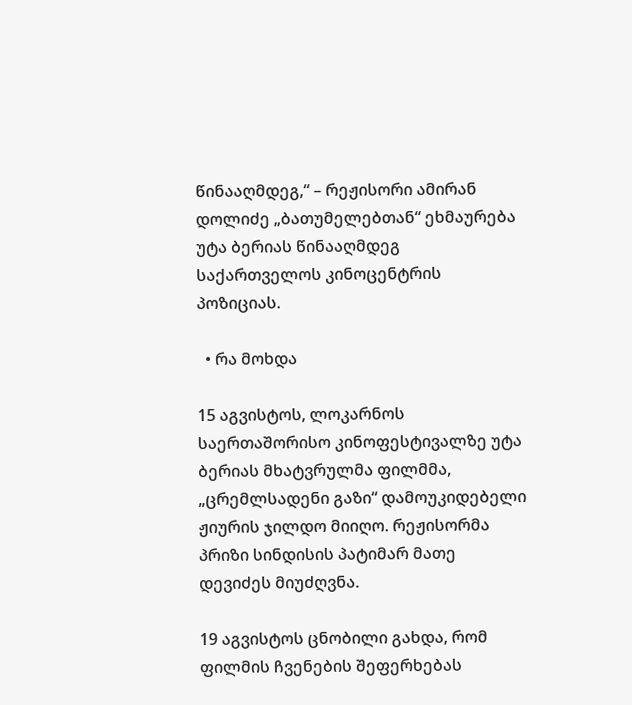წინააღმდეგ,“ – რეჟისორი ამირან დოლიძე „ბათუმელებთან“ ეხმაურება უტა ბერიას წინააღმდეგ საქართველოს კინოცენტრის პოზიციას.

  • რა მოხდა

15 აგვისტოს, ლოკარნოს საერთაშორისო კინოფესტივალზე უტა ბერიას მხატვრულმა ფილმმა, „ცრემლსადენი გაზი“ დამოუკიდებელი ჟიურის ჯილდო მიიღო. რეჟისორმა პრიზი სინდისის პატიმარ მათე დევიძეს მიუძღვნა.

19 აგვისტოს ცნობილი გახდა, რომ ფილმის ჩვენების შეფერხებას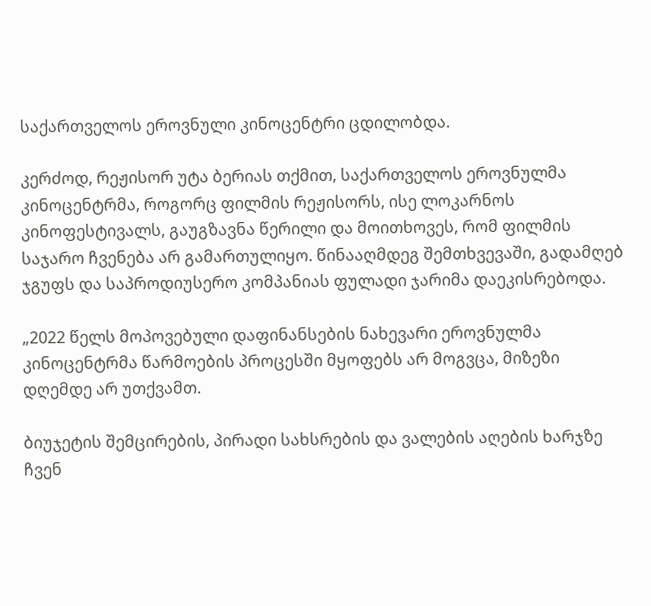საქართველოს ეროვნული კინოცენტრი ცდილობდა.

კერძოდ, რეჟისორ უტა ბერიას თქმით, საქართველოს ეროვნულმა კინოცენტრმა, როგორც ფილმის რეჟისორს, ისე ლოკარნოს კინოფესტივალს, გაუგზავნა წერილი და მოითხოვეს, რომ ფილმის საჯარო ჩვენება არ გამართულიყო. წინააღმდეგ შემთხვევაში, გადამღებ ჯგუფს და საპროდიუსერო კომპანიას ფულადი ჯარიმა დაეკისრებოდა.

„2022 წელს მოპოვებული დაფინანსების ნახევარი ეროვნულმა კინოცენტრმა წარმოების პროცესში მყოფებს არ მოგვცა, მიზეზი დღემდე არ უთქვამთ.

ბიუჯეტის შემცირების, პირადი სახსრების და ვალების აღების ხარჯზე ჩვენ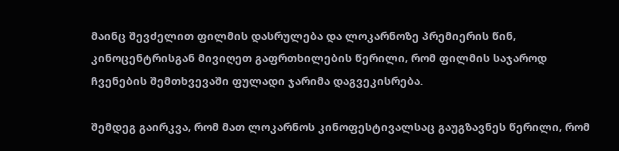მაინც შევძელით ფილმის დასრულება და ლოკარნოზე პრემიერის წინ, კინოცენტრისგან მივიღეთ გაფრთხილების წერილი, რომ ფილმის საჯაროდ ჩვენების შემთხვევაში ფულადი ჯარიმა დაგვეკისრება.

შემდეგ გაირკვა, რომ მათ ლოკარნოს კინოფესტივალსაც გაუგზავნეს წერილი, რომ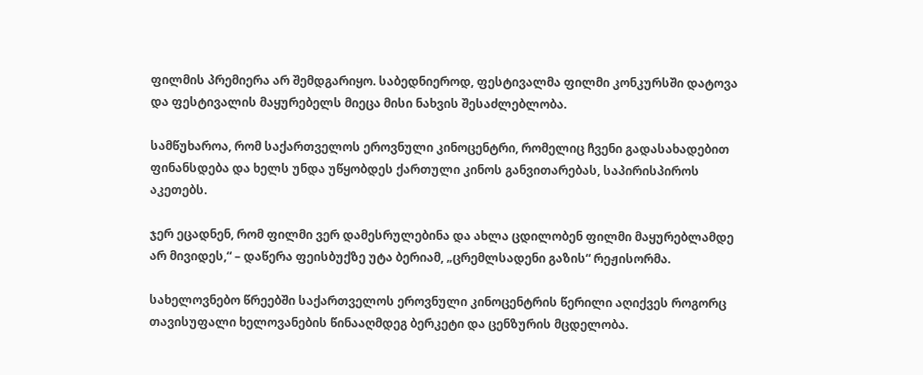ფილმის პრემიერა არ შემდგარიყო. საბედნიეროდ, ფესტივალმა ფილმი კონკურსში დატოვა და ფესტივალის მაყურებელს მიეცა მისი ნახვის შესაძლებლობა.

სამწუხაროა, რომ საქართველოს ეროვნული კინოცენტრი, რომელიც ჩვენი გადასახადებით ფინანსდება და ხელს უნდა უწყობდეს ქართული კინოს განვითარებას, საპირისპიროს აკეთებს.

ჯერ ეცადნენ, რომ ფილმი ვერ დამესრულებინა და ახლა ცდილობენ ფილმი მაყურებლამდე არ მივიდეს,“ – დაწერა ფეისბუქზე უტა ბერიამ, „ცრემლსადენი გაზის“ რეჟისორმა.

სახელოვნებო წრეებში საქართველოს ეროვნული კინოცენტრის წერილი აღიქვეს როგორც თავისუფალი ხელოვანების წინააღმდეგ ბერკეტი და ცენზურის მცდელობა.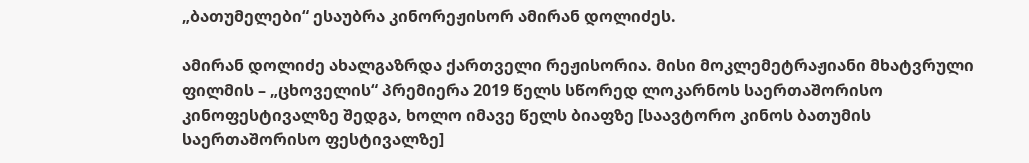„ბათუმელები“ ესაუბრა კინორეჟისორ ამირან დოლიძეს.

ამირან დოლიძე ახალგაზრდა ქართველი რეჟისორია. მისი მოკლემეტრაჟიანი მხატვრული ფილმის – „ცხოველის“ პრემიერა 2019 წელს სწორედ ლოკარნოს საერთაშორისო კინოფესტივალზე შედგა, ხოლო იმავე წელს ბიაფზე [საავტორო კინოს ბათუმის საერთაშორისო ფესტივალზე]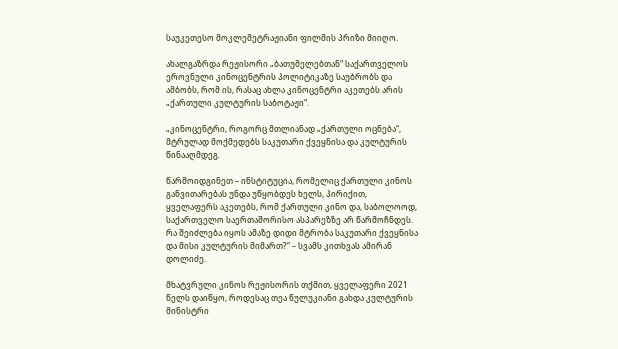საუკეთესო მოკლემეტრაჟიანი ფილმის პრიზი მიიღო.

ახალგაზრდა რეჟისორი „ბათუმელებთან“ საქართველოს ეროვნული კინოცენტრის პოლიტიკაზე საუბრობს და ამბობს, რომ ის, რასაც ახლა კინოცენტრი აკეთებს არის „ქართული კულტურის საბოტაჟი“.

„კინოცენტრი, როგორც მთლიანად „ქართული ოცნება“, მტრულად მოქმედებს საკუთარი ქვეყნისა და კულტურის წინააღმდეგ.

წარმოიდგინეთ – ინსტიტუცია, რომელიც ქართული კინოს განვითარებას უნდა უწყობდეს ხელს, პირიქით, ყველაფერს აკეთებს, რომ ქართული კინო და, საბოლოოდ, საქართველო საერთაშორისო ასპარეზზე არ წარმოჩნდეს. რა შეიძლება იყოს ამაზე დიდი მტრობა საკუთარი ქვეყნისა და მისი კულტურის მიმართ?“ – სვამს კითხვას ამირან დოლიძე.

მხატვრული კინოს რეჟისორის თქმით, ყველაფერი 2021 წელს დაიწყო, როდესაც თეა წულუკიანი გახდა კულტურის მინისტრი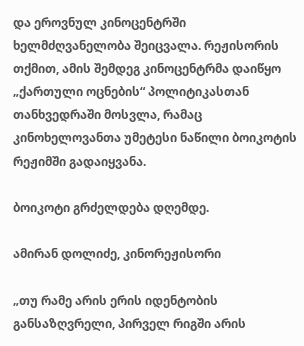და ეროვნულ კინოცენტრში ხელმძღვანელობა შეიცვალა. რეჟისორის თქმით, ამის შემდეგ კინოცენტრმა დაიწყო „ქართული ოცნების“ პოლიტიკასთან თანხვედრაში მოსვლა, რამაც კინოხელოვანთა უმეტესი ნაწილი ბოიკოტის რეჟიმში გადაიყვანა.

ბოიკოტი გრძელდება დღემდე.

ამირან დოლიძე, კინორეჟისორი

„თუ რამე არის ერის იდენტობის განსაზღვრელი, პირველ რიგში არის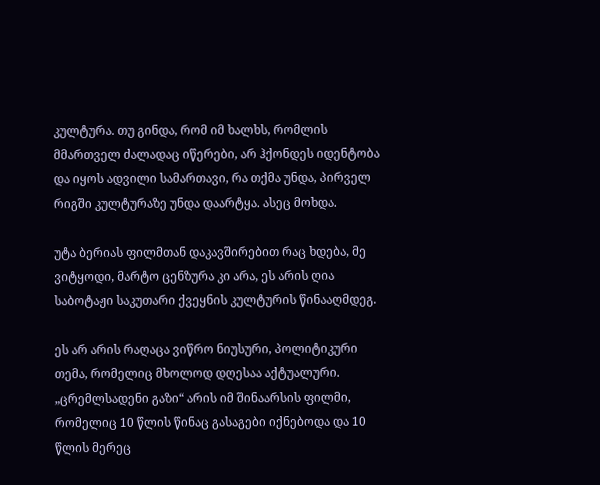კულტურა. თუ გინდა, რომ იმ ხალხს, რომლის მმართველ ძალადაც იწერები, არ ჰქონდეს იდენტობა და იყოს ადვილი სამართავი, რა თქმა უნდა, პირველ რიგში კულტურაზე უნდა დაარტყა. ასეც მოხდა.

უტა ბერიას ფილმთან დაკავშირებით რაც ხდება, მე ვიტყოდი, მარტო ცენზურა კი არა, ეს არის ღია საბოტაჟი საკუთარი ქვეყნის კულტურის წინააღმდეგ.

ეს არ არის რაღაცა ვიწრო ნიუსური, პოლიტიკური თემა, რომელიც მხოლოდ დღესაა აქტუალური. „ცრემლსადენი გაზი“ არის იმ შინაარსის ფილმი, რომელიც 10 წლის წინაც გასაგები იქნებოდა და 10 წლის მერეც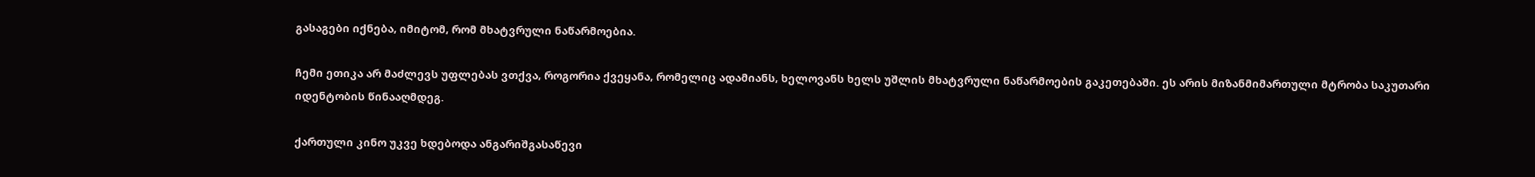გასაგები იქნება, იმიტომ, რომ მხატვრული ნაწარმოებია.

ჩემი ეთიკა არ მაძლევს უფლებას ვთქვა, როგორია ქვეყანა, რომელიც ადამიანს, ხელოვანს ხელს უშლის მხატვრული ნაწარმოების გაკეთებაში. ეს არის მიზანმიმართული მტრობა საკუთარი იდენტობის წინააღმდეგ.

ქართული კინო უკვე ხდებოდა ანგარიშგასაწევი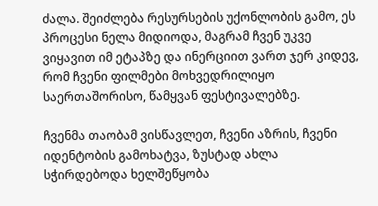ძალა. შეიძლება რესურსების უქონლობის გამო, ეს პროცესი ნელა მიდიოდა, მაგრამ ჩვენ უკვე ვიყავით იმ ეტაპზე და ინერციით ვართ ჯერ კიდევ, რომ ჩვენი ფილმები მოხვედრილიყო საერთაშორისო, წამყვან ფესტივალებზე.

ჩვენმა თაობამ ვისწავლეთ, ჩვენი აზრის, ჩვენი იდენტობის გამოხატვა, ზუსტად ახლა სჭირდებოდა ხელშეწყობა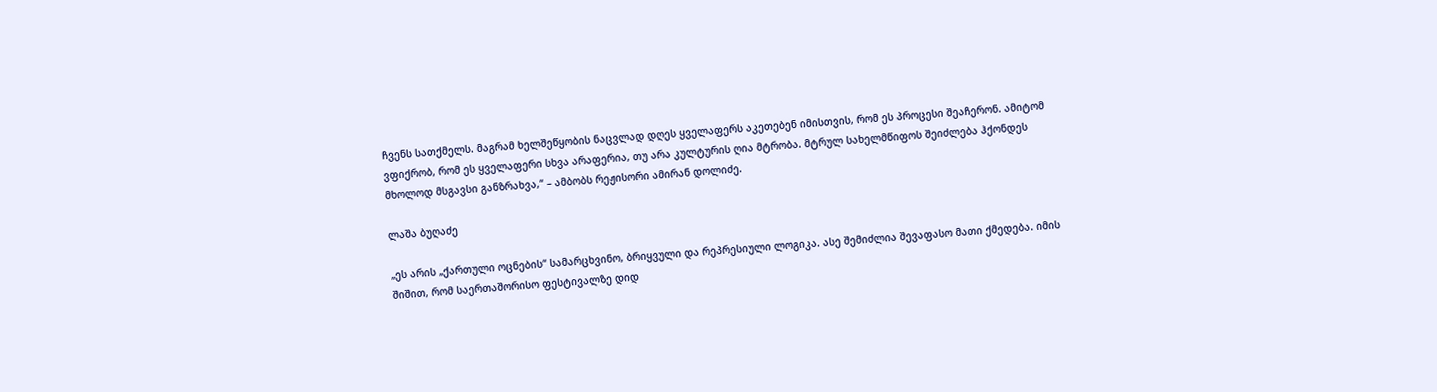ჩვენს სათქმელს. მაგრამ ხელშეწყობის ნაცვლად დღეს ყველაფერს აკეთებენ იმისთვის, რომ ეს პროცესი შეაჩერონ. ამიტომ ვფიქრობ, რომ ეს ყველაფერი სხვა არაფერია, თუ არა კულტურის ღია მტრობა. მტრულ სახელმწიფოს შეიძლება ჰქონდეს მხოლოდ მსგავსი განზრახვა,“ – ამბობს რეჟისორი ამირან დოლიძე.

ლაშა ბუღაძე

„ეს არის „ქართული ოცნების“ სამარცხვინო, ბრიყვული და რეპრესიული ლოგიკა. ასე შემიძლია შევაფასო მათი ქმედება. იმის შიშით, რომ საერთაშორისო ფესტივალზე დიდ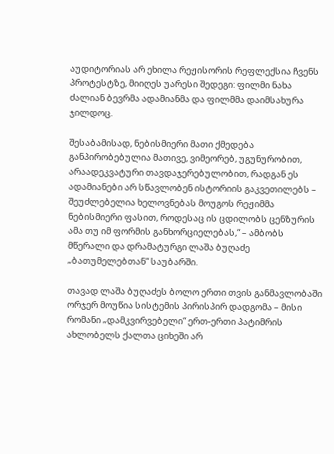აუდიტორიას არ ეხილა რეჟისორის რეფლექსია ჩვენს პროტესტზე, მიიღეს უარესი შედეგი: ფილმი ნახა ძალიან ბევრმა ადამიანმა და ფილმმა დაიმსახურა ჯილდოც.

შესაბამისად, ნებისმიერი მათი ქმედება განპირობებულია მათივე, ვიმეორებ, უგუნურობით, არაადეკვატური თავდაჯერებულობით, რადგან ეს ადამიანები არ სწავლობენ ისტორიის გაკვეთილებს – შეუძლებელია ხელოვნებას მოუგოს რეჟიმმა ნებისმიერი ფასით, როდესაც ის ცდილობს ცენზურის ამა თუ იმ ფორმის განხორციელებას,“ – ამბობს მწერალი და დრამატურგი ლაშა ბუღაძე „ბათუმელებთან“ საუბარში.

თავად ლაშა ბუღაძეს ბოლო ერთი თვის განმავლობაში ორჯერ მოუწია სისტემის პირისპირ დადგომა – მისი რომანი „დამკვირვებელი“ ერთ-ერთი პატიმრის ახლობელს ქალთა ციხეში არ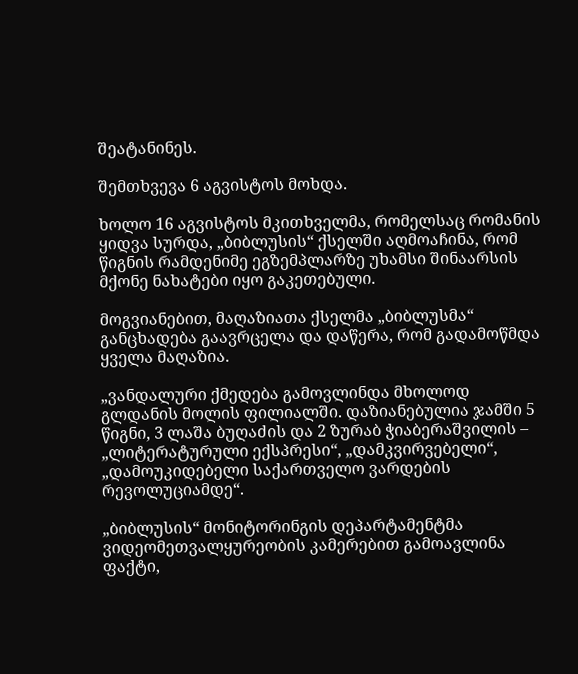შეატანინეს.

შემთხვევა 6 აგვისტოს მოხდა.

ხოლო 16 აგვისტოს მკითხველმა, რომელსაც რომანის ყიდვა სურდა, „ბიბლუსის“ ქსელში აღმოაჩინა, რომ წიგნის რამდენიმე ეგზემპლარზე უხამსი შინაარსის მქონე ნახატები იყო გაკეთებული.

მოგვიანებით, მაღაზიათა ქსელმა „ბიბლუსმა“ განცხადება გაავრცელა და დაწერა, რომ გადამოწმდა ყველა მაღაზია.

„ვანდალური ქმედება გამოვლინდა მხოლოდ გლდანის მოლის ფილიალში. დაზიანებულია ჯამში 5 წიგნი, 3 ლაშა ბუღაძის და 2 ზურაბ ჭიაბერაშვილის – „ლიტერატურული ექსპრესი“, „დამკვირვებელი“, „დამოუკიდებელი საქართველო ვარდების რევოლუციამდე“.

„ბიბლუსის“ მონიტორინგის დეპარტამენტმა ვიდეომეთვალყურეობის კამერებით გამოავლინა ფაქტი,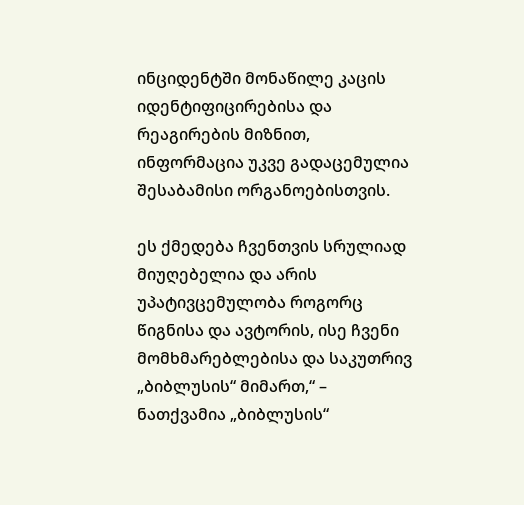ინციდენტში მონაწილე კაცის იდენტიფიცირებისა და რეაგირების მიზნით, ინფორმაცია უკვე გადაცემულია შესაბამისი ორგანოებისთვის.

ეს ქმედება ჩვენთვის სრულიად მიუღებელია და არის უპატივცემულობა როგორც წიგნისა და ავტორის, ისე ჩვენი მომხმარებლებისა და საკუთრივ „ბიბლუსის“ მიმართ,“ – ნათქვამია „ბიბლუსის“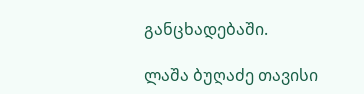განცხადებაში.

ლაშა ბუღაძე თავისი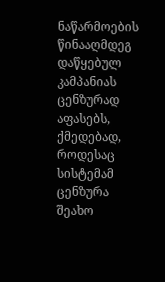ნაწარმოების წინააღმდეგ დაწყებულ კამპანიას ცენზურად აფასებს, ქმედებად, როდესაც სისტემამ ცენზურა შეახო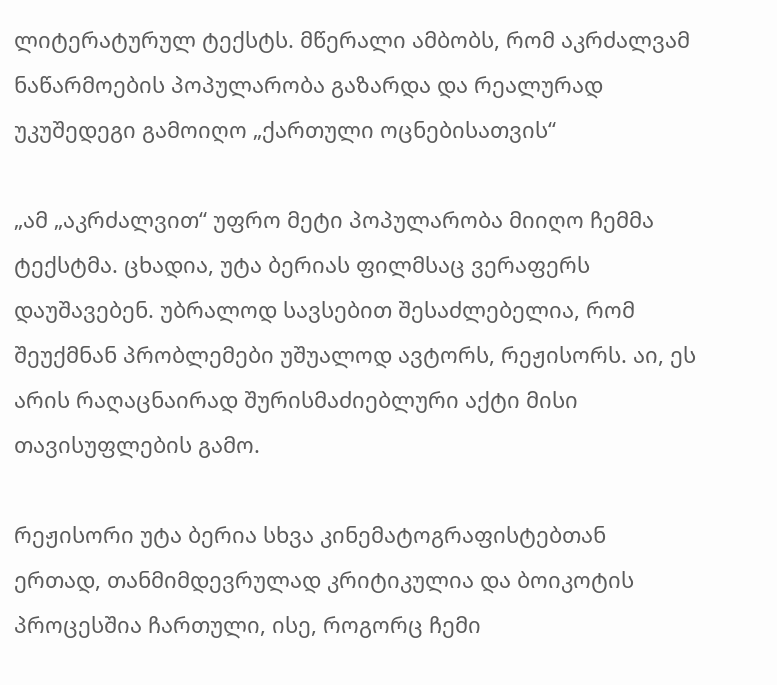ლიტერატურულ ტექსტს. მწერალი ამბობს, რომ აკრძალვამ ნაწარმოების პოპულარობა გაზარდა და რეალურად უკუშედეგი გამოიღო „ქართული ოცნებისათვის“

„ამ „აკრძალვით“ უფრო მეტი პოპულარობა მიიღო ჩემმა ტექსტმა. ცხადია, უტა ბერიას ფილმსაც ვერაფერს დაუშავებენ. უბრალოდ სავსებით შესაძლებელია, რომ შეუქმნან პრობლემები უშუალოდ ავტორს, რეჟისორს. აი, ეს არის რაღაცნაირად შურისმაძიებლური აქტი მისი თავისუფლების გამო.

რეჟისორი უტა ბერია სხვა კინემატოგრაფისტებთან ერთად, თანმიმდევრულად კრიტიკულია და ბოიკოტის პროცესშია ჩართული, ისე, როგორც ჩემი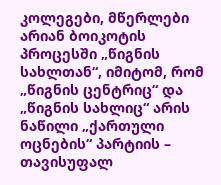კოლეგები, მწერლები არიან ბოიკოტის პროცესში „წიგნის სახლთან“, იმიტომ, რომ „წიგნის ცენტრიც“ და „წიგნის სახლიც“ არის ნაწილი „ქართული ოცნების“ პარტიის – თავისუფალ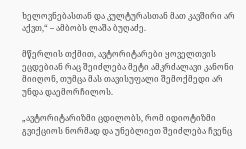ხელოვნებასთან და კულტურასთან მათ კავშირი არ აქვთ,“ – ამბობს ლაშა ბუღაძე.

მწერლის თქმით, ავტორიტარები ყოველთვის ეცდებიან რაც შეიძლება მეტი ამკრძალავი კანონი მიიღონ, თუმცა მას თავისუფალი შემოქმედი არ უნდა დაემორჩილოს.

„ავტორიტარიზმი ცდილობს, რომ იდიოტიზმი გვიქციოს ნორმად და უნებლიეთ შეიძლება ჩვენც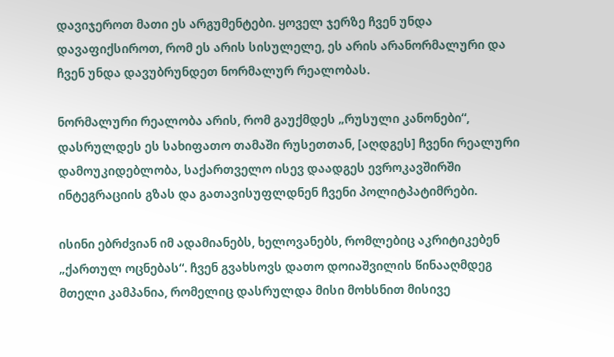დავიჯეროთ მათი ეს არგუმენტები. ყოველ ჯერზე ჩვენ უნდა დავაფიქსიროთ, რომ ეს არის სისულელე, ეს არის არანორმალური და ჩვენ უნდა დავუბრუნდეთ ნორმალურ რეალობას.

ნორმალური რეალობა არის, რომ გაუქმდეს „რუსული კანონები“, დასრულდეს ეს სახიფათო თამაში რუსეთთან, [აღდგეს] ჩვენი რეალური დამოუკიდებლობა, საქართველო ისევ დაადგეს ევროკავშირში ინტეგრაციის გზას და გათავისუფლდნენ ჩვენი პოლიტპატიმრები.

ისინი ებრძვიან იმ ადამიანებს, ხელოვანებს, რომლებიც აკრიტიკებენ „ქართულ ოცნებას“. ჩვენ გვახსოვს დათო დოიაშვილის წინააღმდეგ მთელი კამპანია, რომელიც დასრულდა მისი მოხსნით მისივე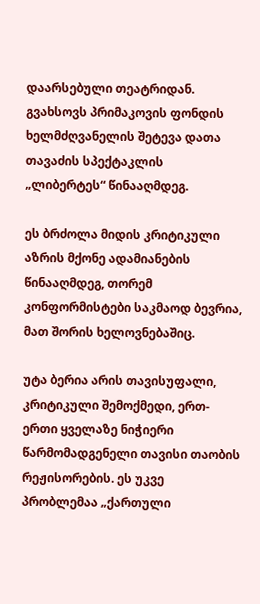დაარსებული თეატრიდან. გვახსოვს პრიმაკოვის ფონდის ხელმძღვანელის შეტევა დათა თავაძის სპექტაკლის „ლიბერტეს“ წინააღმდეგ.

ეს ბრძოლა მიდის კრიტიკული აზრის მქონე ადამიანების წინააღმდეგ, თორემ კონფორმისტები საკმაოდ ბევრია, მათ შორის ხელოვნებაშიც.

უტა ბერია არის თავისუფალი, კრიტიკული შემოქმედი, ერთ-ერთი ყველაზე ნიჭიერი წარმომადგენელი თავისი თაობის რეჟისორების. ეს უკვე პრობლემაა „ქართული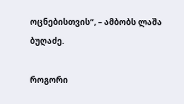ოცნებისთვის“, – ამბობს ლაშა ბუღაძე.

როგორი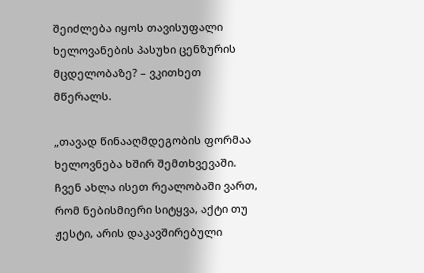შეიძლება იყოს თავისუფალი ხელოვანების პასუხი ცენზურის მცდელობაზე? – ვკითხეთ მწერალს.

„თავად წინააღმდეგობის ფორმაა ხელოვნება ხშირ შემთხვევაში. ჩვენ ახლა ისეთ რეალობაში ვართ, რომ ნებისმიერი სიტყვა, აქტი თუ ჟესტი, არის დაკავშირებული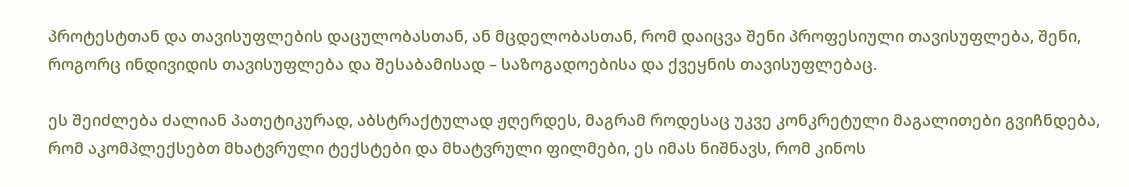პროტესტთან და თავისუფლების დაცულობასთან, ან მცდელობასთან, რომ დაიცვა შენი პროფესიული თავისუფლება, შენი, როგორც ინდივიდის თავისუფლება და შესაბამისად – საზოგადოებისა და ქვეყნის თავისუფლებაც.

ეს შეიძლება ძალიან პათეტიკურად, აბსტრაქტულად ჟღერდეს, მაგრამ როდესაც უკვე კონკრეტული მაგალითები გვიჩნდება, რომ აკომპლექსებთ მხატვრული ტექსტები და მხატვრული ფილმები, ეს იმას ნიშნავს, რომ კინოს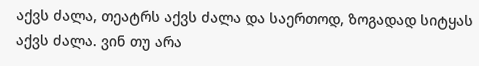აქვს ძალა, თეატრს აქვს ძალა და საერთოდ, ზოგადად სიტყას აქვს ძალა. ვინ თუ არა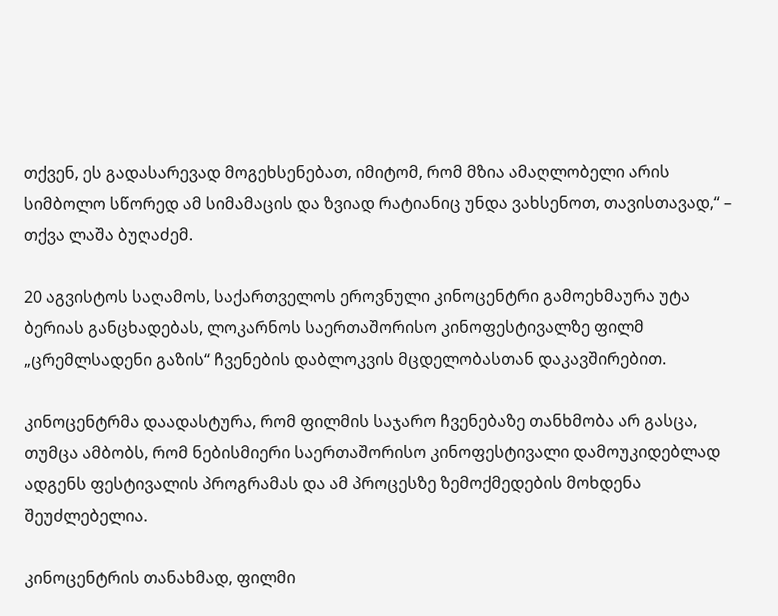თქვენ, ეს გადასარევად მოგეხსენებათ, იმიტომ, რომ მზია ამაღლობელი არის სიმბოლო სწორედ ამ სიმამაცის და ზვიად რატიანიც უნდა ვახსენოთ, თავისთავად,“ – თქვა ლაშა ბუღაძემ.

20 აგვისტოს საღამოს, საქართველოს ეროვნული კინოცენტრი გამოეხმაურა უტა ბერიას განცხადებას, ლოკარნოს საერთაშორისო კინოფესტივალზე ფილმ „ცრემლსადენი გაზის“ ჩვენების დაბლოკვის მცდელობასთან დაკავშირებით.

კინოცენტრმა დაადასტურა, რომ ფილმის საჯარო ჩვენებაზე თანხმობა არ გასცა, თუმცა ამბობს, რომ ნებისმიერი საერთაშორისო კინოფესტივალი დამოუკიდებლად ადგენს ფესტივალის პროგრამას და ამ პროცესზე ზემოქმედების მოხდენა შეუძლებელია.

კინოცენტრის თანახმად, ფილმი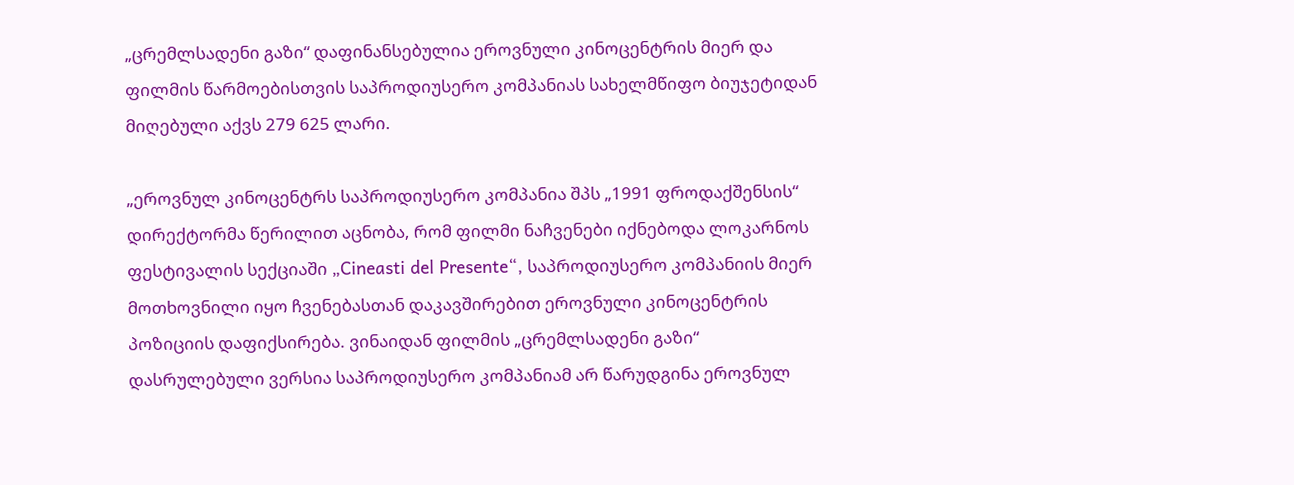„ცრემლსადენი გაზი“ დაფინანსებულია ეროვნული კინოცენტრის მიერ და ფილმის წარმოებისთვის საპროდიუსერო კომპანიას სახელმწიფო ბიუჯეტიდან მიღებული აქვს 279 625 ლარი.

„ეროვნულ კინოცენტრს საპროდიუსერო კომპანია შპს „1991 ფროდაქშენსის“ დირექტორმა წერილით აცნობა, რომ ფილმი ნაჩვენები იქნებოდა ლოკარნოს ფესტივალის სექციაში „Cineasti del Presente“, საპროდიუსერო კომპანიის მიერ მოთხოვნილი იყო ჩვენებასთან დაკავშირებით ეროვნული კინოცენტრის პოზიციის დაფიქსირება. ვინაიდან ფილმის „ცრემლსადენი გაზი“ დასრულებული ვერსია საპროდიუსერო კომპანიამ არ წარუდგინა ეროვნულ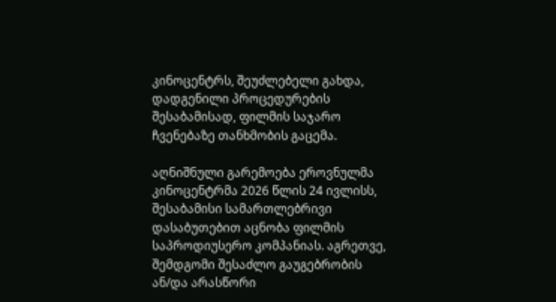კინოცენტრს, შეუძლებელი გახდა, დადგენილი პროცედურების შესაბამისად, ფილმის საჯარო ჩვენებაზე თანხმობის გაცემა.

აღნიშნული გარემოება ეროვნულმა კინოცენტრმა 2026 წლის 24 ივლისს, შესაბამისი სამართლებრივი დასაბუთებით აცნობა ფილმის საპროდიუსერო კომპანიას. აგრეთვე, შემდგომი შესაძლო გაუგებრობის ან/და არასწორი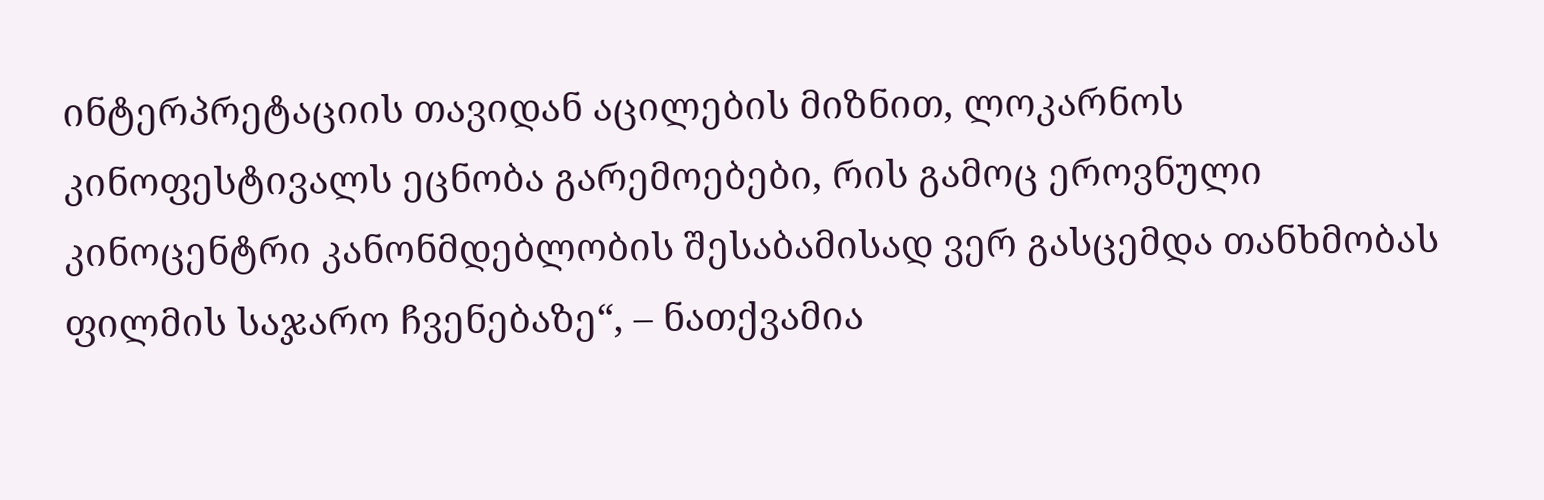ინტერპრეტაციის თავიდან აცილების მიზნით, ლოკარნოს კინოფესტივალს ეცნობა გარემოებები, რის გამოც ეროვნული კინოცენტრი კანონმდებლობის შესაბამისად ვერ გასცემდა თანხმობას ფილმის საჯარო ჩვენებაზე“, – ნათქვამია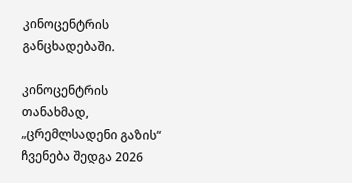კინოცენტრის განცხადებაში.

კინოცენტრის თანახმად, „ცრემლსადენი გაზის“ ჩვენება შედგა 2026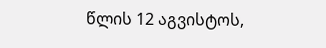წლის 12 აგვისტოს,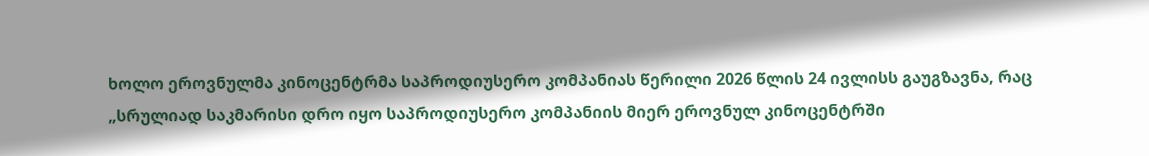ხოლო ეროვნულმა კინოცენტრმა საპროდიუსერო კომპანიას წერილი 2026 წლის 24 ივლისს გაუგზავნა, რაც „სრულიად საკმარისი დრო იყო საპროდიუსერო კომპანიის მიერ ეროვნულ კინოცენტრში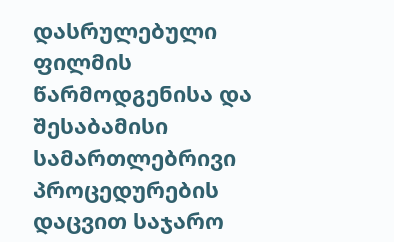დასრულებული ფილმის წარმოდგენისა და შესაბამისი სამართლებრივი პროცედურების დაცვით საჯარო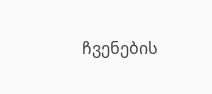ჩვენების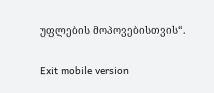უფლების მოპოვებისთვის“.

Exit mobile version